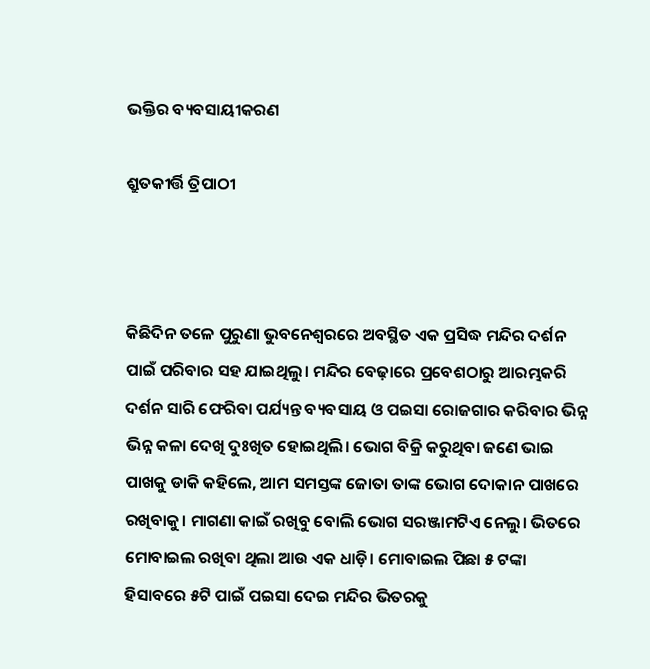ଭକ୍ତିର ବ୍ୟବସାୟୀକରଣ

ଶ୍ରୁତକୀର୍ତ୍ତି ତ୍ରିପାଠୀ



କିଛିଦିନ ତଳେ ପୁରୁଣା ଭୁବନେଶ୍ୱରରେ ଅବସ୍ଥିତ ଏକ ପ୍ରସିଦ୍ଧ ମନ୍ଦିର ଦର୍ଶନ ପାଇଁ ପରିବାର ସହ ଯାଇଥିଲୁ। ମନ୍ଦିର ବେଢ଼ାରେ ପ୍ରବେଶଠାରୁ ଆରମ୍ଭକରି ଦର୍ଶନ ସାରି ଫେରିବା ପର୍ଯ୍ୟନ୍ତ ବ୍ୟବସାୟ ଓ ପଇସା ରୋଜଗାର କରିବାର ଭିନ୍ନ ଭିନ୍ନ କଳା ଦେଖି ଦୁଃଖିତ ହୋଇଥିଲି। ଭୋଗ ବିକ୍ରି କରୁଥିବା ଜଣେ ଭାଇ ପାଖକୁ ଡାକି କହିଲେ, ଆମ ସମସ୍ତଙ୍କ ଜୋତା ତାଙ୍କ ଭୋଗ ଦୋକାନ ପାଖରେ ରଖିବାକୁ। ମାଗଣା କାଇଁ ରଖିବୁ ବୋଲି ଭୋଗ ସରଞ୍ଜାମଟିଏ ନେଲୁ। ଭିତରେ ମୋବାଇଲ ରଖିବା ଥିଲା ଆଉ ଏକ ଧାଡ଼ି। ମୋବାଇଲ ପିଛା ୫ ଟଙ୍କା ହିସାବରେ ୫ଟି ପାଇଁ ପଇସା ଦେଇ ମନ୍ଦିର ଭିତରକୁ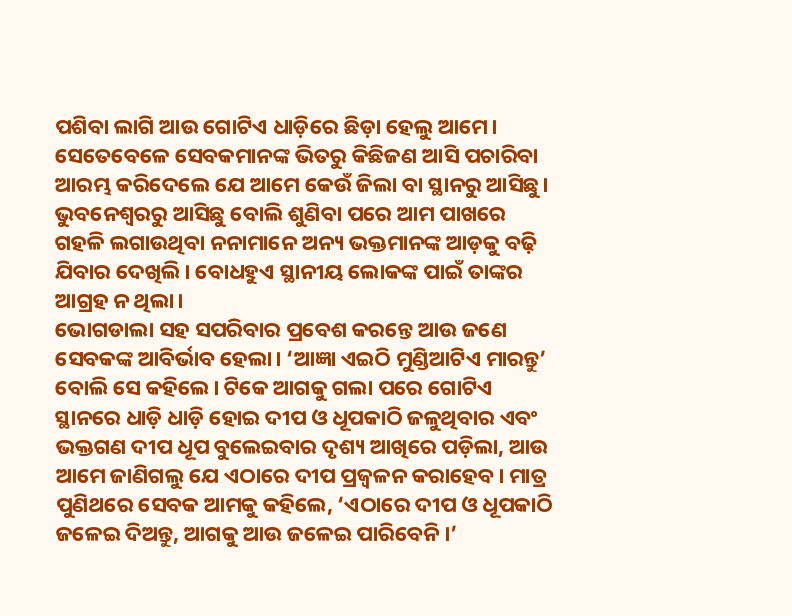ପଶିବା ଲାଗି ଆଉ ଗୋଟିଏ ଧାଡ଼ିରେ ଛିଡ଼ା ହେଲୁ ଆମେ। ସେତେବେଳେ ସେବକମାନଙ୍କ ଭିତରୁ କିଛିଜଣ ଆସି ପଚାରିବା ଆରମ୍ଭ କରିଦେଲେ ଯେ ଆମେ କେଉଁ ଜିଲା ବା ସ୍ଥାନରୁ ଆସିଛୁ। ଭୁବନେଶ୍ୱରରୁ ଆସିଛୁ ବୋଲି ଶୁଣିବା ପରେ ଆମ ପାଖରେ ଗହଳି ଲଗାଉଥିବା ନନାମାନେ ଅନ୍ୟ ଭକ୍ତମାନଙ୍କ ଆଡ଼କୁ ବଢ଼ି ଯିବାର ଦେଖିଲି। ବୋଧହୁଏ ସ୍ଥାନୀୟ ଲୋକଙ୍କ ପାଇଁ ତାଙ୍କର ଆଗ୍ରହ ନ ଥିଲା।
ଭୋଗଡାଲା ସହ ସପରିବାର ପ୍ରବେଶ କରନ୍ତେ ଆଉ ଜଣେ ସେବକଙ୍କ ଆବିର୍ଭାବ ହେଲା। ‘ଆଜ୍ଞା ଏଇଠି ମୁଣ୍ଡିଆଟିଏ ମାରନ୍ତୁ’ ବୋଲି ସେ କହିଲେ। ଟିକେ ଆଗକୁ ଗଲା ପରେ ଗୋଟିଏ ସ୍ଥାନରେ ଧାଡ଼ି ଧାଡ଼ି ହୋଇ ଦୀପ ଓ ଧୂପକାଠି ଜଳୁଥିବାର ଏବଂ ଭକ୍ତଗଣ ଦୀପ ଧୂପ ବୁଲେଇବାର ଦୃଶ୍ୟ ଆଖିରେ ପଡ଼ିଲା, ଆଉ ଆମେ ଜାଣିଗଲୁ ଯେ ଏଠାରେ ଦୀପ ପ୍ରଜ୍ୱଳନ କରାହେବ। ମାତ୍ର ପୁଣିଥରେ ସେବକ ଆମକୁ କହିଲେ, ‘ଏଠାରେ ଦୀପ ଓ ଧୂପକାଠି ଜଳେଇ ଦିଅନ୍ତୁ, ଆଗକୁ ଆଉ ଜଳେଇ ପାରିବେନି।’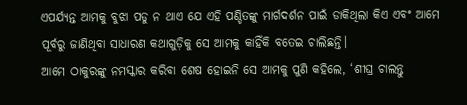ଏପର୍ଯ୍ୟନ୍ତ ଆମକୁ ବୁଝା ପଡୁ ନ ଥାଏ ଯେ ଏହି ପଣ୍ଡିତଙ୍କୁ ମାର୍ଗଦର୍ଶନ ପାଇଁ ଡାକିଥିଲା କିଏ ଏବଂ ଆମେ ପୂର୍ବରୁ ଜାଣିଥିବା ସାଧାରଣ କଥାଗୁଡ଼ିକୁ ସେ ଆମକୁ କାହିଁକି ବତେଇ ଚାଲିଛନ୍ତି।
ଆମେ ଠାକୁରଙ୍କୁ ନମସ୍କାର କରିବା ଶେଷ ହୋଇନି ସେ ଆମକୁ ପୁଣି କହିଲେ, ‘ଶୀଘ୍ର ଚାଲନ୍ତୁ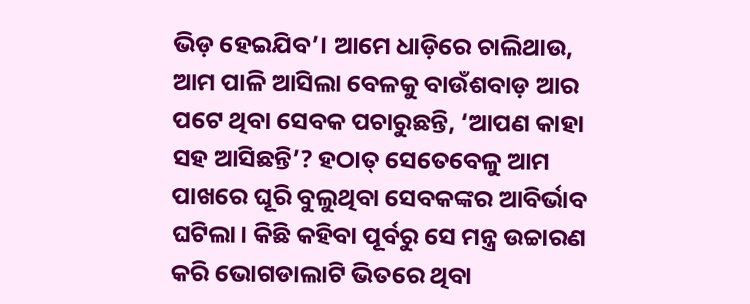ଭିଡ଼ ହେଇଯିବ’। ଆମେ ଧାଡ଼ିରେ ଚାଲିଥାଉ, ଆମ ପାଳି ଆସିଲା ବେଳକୁ ବାଉଁଶବାଡ଼ ଆର ପଟେ ଥିବା ସେବକ ପଚାରୁଛନ୍ତି, ‘ଆପଣ କାହା ସହ ଆସିଛନ୍ତି’? ହଠାତ୍‌ ସେତେବେଳୁ ଆମ ପାଖରେ ଘୂରି ବୁଲୁଥିବା ସେବକଙ୍କର ଆବିର୍ଭାବ ଘଟିଲା। କିଛି କହିବା ପୂର୍ବରୁ ସେ ମନ୍ତ୍ର ଉଚ୍ଚାରଣ କରି ଭୋଗଡାଲାଟି ଭିତରେ ଥିବା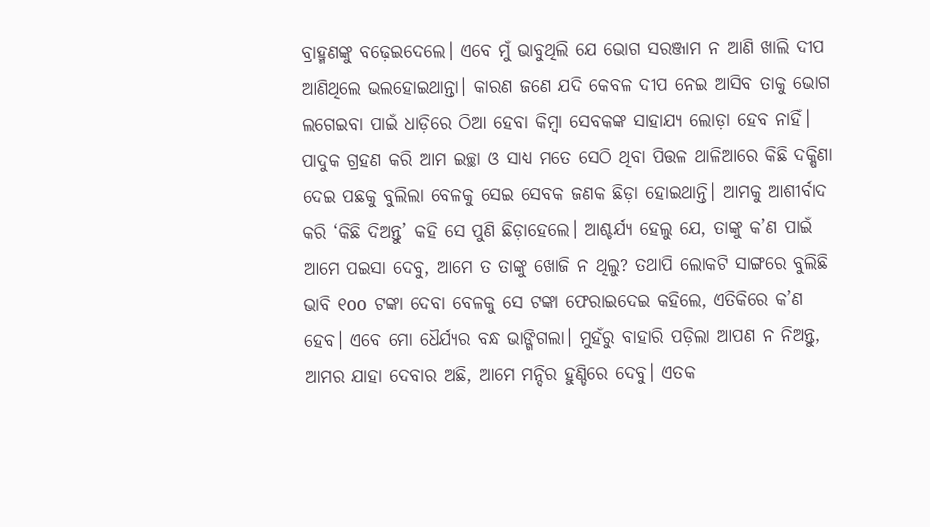ବ୍ରାହ୍ମଣଙ୍କୁ ବଢ଼େଇଦେଲେ। ଏବେ ମୁଁ ଭାବୁଥିଲି ଯେ ଭୋଗ ସରଞ୍ଜାମ ନ ଆଣି ଖାଲି ଦୀପ ଆଣିଥିଲେ ଭଲହୋଇଥାନ୍ତା। କାରଣ ଜଣେ ଯଦି କେବଳ ଦୀପ ନେଇ ଆସିବ ତାକୁ ଭୋଗ ଲଗେଇବା ପାଇଁ ଧାଡ଼ିରେ ଠିଆ ହେବା କିମ୍ବା ସେବକଙ୍କ ସାହାଯ୍ୟ ଲୋଡ଼ା ହେବ ନାହିଁ। ପାଦୁକ ଗ୍ରହଣ କରି ଆମ ଇଚ୍ଛା ଓ ସାଧ୍ୟ ମତେ ସେଠି ଥିବା ପିତ୍ତଳ ଥାଳିଆରେ କିଛି ଦକ୍ଷିଣା ଦେଇ ପଛକୁ ବୁଲିଲା ବେଳକୁ ସେଇ ସେବକ ଜଣକ ଛିଡ଼ା ହୋଇଥାନ୍ତି। ଆମକୁ ଆଶୀର୍ବାଦ କରି ‘କିଛି ଦିଅନ୍ତୁ’ କହି ସେ ପୁଣି ଛିଡ଼ାହେଲେ। ଆଶ୍ଚର୍ଯ୍ୟ ହେଲୁ ଯେ, ତାଙ୍କୁ କ’ଣ ପାଇଁ ଆମେ ପଇସା ଦେବୁ, ଆମେ ତ ତାଙ୍କୁ ଖୋଜି ନ ଥିଲୁ? ତଥାପି ଲୋକଟି ସାଙ୍ଗରେ ବୁଲିଛି ଭାବି ୧oo ଟଙ୍କା ଦେବା ବେଳକୁ ସେ ଟଙ୍କା ଫେରାଇଦେଇ କହିଲେ, ଏତିକିରେ କ’ଣ ହେବ। ଏବେ ମୋ ଧୈର୍ଯ୍ୟର ବନ୍ଧ ଭାଙ୍ଗିଗଲା। ମୁହଁରୁ ବାହାରି ପଡ଼ିଲା ଆପଣ ନ ନିଅନ୍ତୁ, ଆମର ଯାହା ଦେବାର ଅଛି, ଆମେ ମନ୍ଦିର ହୁଣ୍ଡିରେ ଦେବୁ। ଏତକ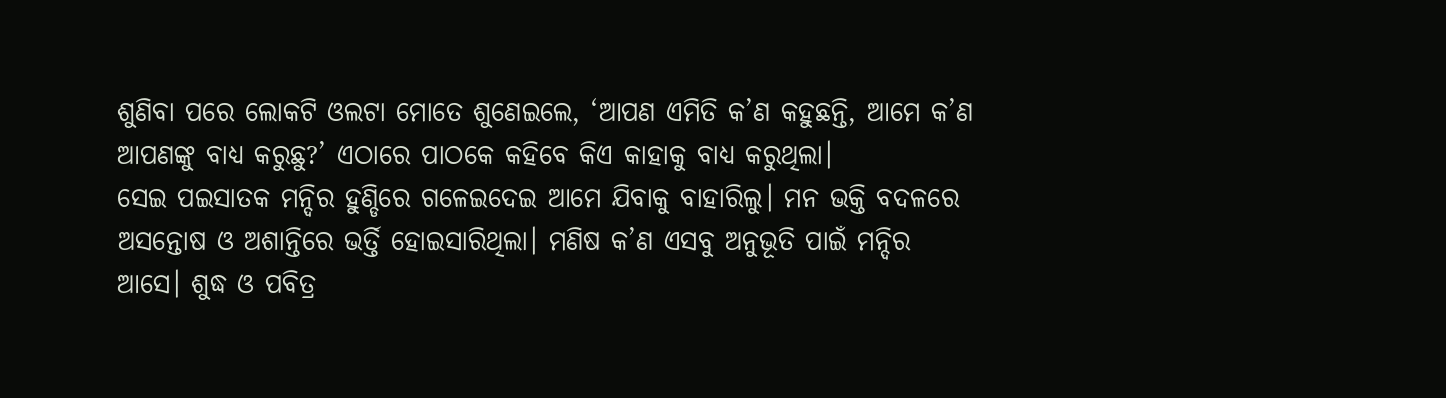ଶୁଣିବା ପରେ ଲୋକଟି ଓଲଟା ମୋତେ ଶୁଣେଇଲେ, ‘ଆପଣ ଏମିତି କ’ଣ କହୁଛନ୍ତି, ଆମେ କ’ଣ ଆପଣଙ୍କୁ ବାଧ୍ୟ କରୁଛୁ?’ ଏଠାରେ ପାଠକେ କହିବେ କିଏ କାହାକୁ ବାଧ୍ୟ କରୁଥିଲା।
ସେଇ ପଇସାତକ ମନ୍ଦିର ହୁଣ୍ଡିରେ ଗଳେଇଦେଇ ଆମେ ଯିବାକୁ ବାହାରିଲୁ। ମନ ଭକ୍ତି ବଦଳରେ ଅସନ୍ତୋଷ ଓ ଅଶାନ୍ତିରେ ଭର୍ତ୍ତି ହୋଇସାରିଥିଲା। ମଣିଷ କ’ଣ ଏସବୁ ଅନୁଭୂତି ପାଇଁ ମନ୍ଦିର ଆସେ। ଶୁଦ୍ଧ ଓ ପବିତ୍ର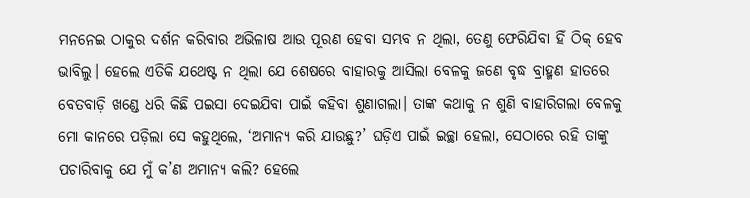ମନନେଇ ଠାକୁର ଦର୍ଶନ କରିବାର ଅଭିଳାଷ ଆଉ ପୂରଣ ହେବା ସମ୍ଭବ ନ ଥିଲା, ତେଣୁ ଫେରିଯିବା ହିଁ ଠିକ୍‌ ହେବ ଭାବିଲୁ। ହେଲେ ଏତିକି ଯଥେଷ୍ଟ ନ ଥିଲା ଯେ ଶେଷରେ ବାହାରକୁ ଆସିଲା ବେଳକୁ ଜଣେ ବୃଦ୍ଧ ବ୍ରାହ୍ମଣ ହାତରେ ବେତବାଡ଼ି ଖଣ୍ଡେ ଧରି କିଛି ପଇସା ଦେଇଯିବା ପାଇଁ କହିବା ଶୁଣାଗଲା। ତାଙ୍କ କଥାକୁ ନ ଶୁଣି ବାହାରିଗଲା ବେଳକୁ ମୋ କାନରେ ପଡ଼ିଲା ସେ କହୁଥିଲେ, ‘ଅମାନ୍ୟ କରି ଯାଉଛୁ?’ ଘଡ଼ିଏ ପାଇଁ ଇଚ୍ଛା ହେଲା, ସେଠାରେ ରହି ତାଙ୍କୁ ପଚାରିବାକୁ ଯେ ମୁଁ କ’ଣ ଅମାନ୍ୟ କଲି? ହେଲେ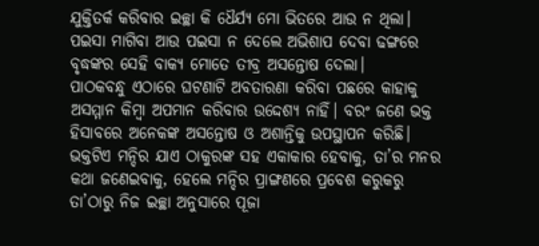ଯୁକ୍ତିତର୍କ କରିବାର ଇଚ୍ଛା କି ଧୈର୍ଯ୍ୟ ମୋ ଭିତରେ ଆଉ ନ ଥିଲା। ପଇସା ମାଗିବା ଆଉ ପଇସା ନ ଦେଲେ ଅଭିଶାପ ଦେବା ଢଙ୍ଗରେ ବୃଦ୍ଧଙ୍କର ସେହି ବାକ୍ୟ ମୋତେ ତୀବ୍ର ଅସନ୍ତୋଷ ଦେଲା।
ପାଠକବନ୍ଧୁ ଏଠାରେ ଘଟଣାଟି ଅବତାରଣା କରିବା ପଛରେ କାହାକୁ ଅସମ୍ମାନ କିମ୍ବା ଅପମାନ କରିବାର ଉଦ୍ଦେଶ୍ୟ ନାହିଁ। ବରଂ ଜଣେ ଭକ୍ତ ହିସାବରେ ଅନେକଙ୍କ ଅସନ୍ତୋଷ ଓ ଅଶାନ୍ତିକୁ ଉପସ୍ଥାପନ କରିଛି। ଭକ୍ତଟିଏ ମନ୍ଦିର ଯାଏ ଠାକୁରଙ୍କ ସହ ଏକାକାର ହେବାକୁ, ତା’ର ମନର କଥା ଜଣେଇବାକୁ, ହେଲେ ମନ୍ଦିର ପ୍ରାଙ୍ଗଣରେ ପ୍ରବେଶ କରୁକରୁ ତା’ଠାରୁ ନିଜ ଇଚ୍ଛା ଅନୁସାରେ ପୂଜା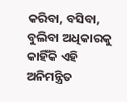କରିବା, ବସିବା, ବୁଲିବା ଅଧିକାରକୁ କାହିଁକି ଏହି ଅନିମନ୍ତ୍ରିତ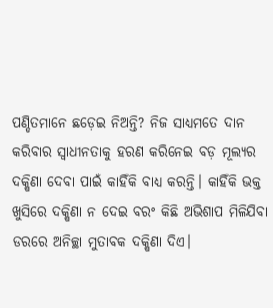ପଣ୍ଡିତମାନେ ଛଡ଼େଇ ନିଅନ୍ତି? ନିଜ ସାଧ୍ୟମତେ ଦାନ କରିବାର ସ୍ବାଧୀନତାକୁ ହରଣ କରିନେଇ ବଡ଼ ମୂଲ୍ୟର ଦକ୍ଷିଣା ଦେବା ପାଇଁ କାହିଁକି ବାଧ୍ୟ କରନ୍ତି। କାହିଁକି ଭକ୍ତ ଖୁସିରେ ଦକ୍ଷିଣା ନ ଦେଇ ବରଂ କିଛି ଅଭିଶାପ ମିଳିଯିବା ଡରରେ ଅନିଚ୍ଛା ମୁତାବକ ଦକ୍ଷିଣା ଦିଏ।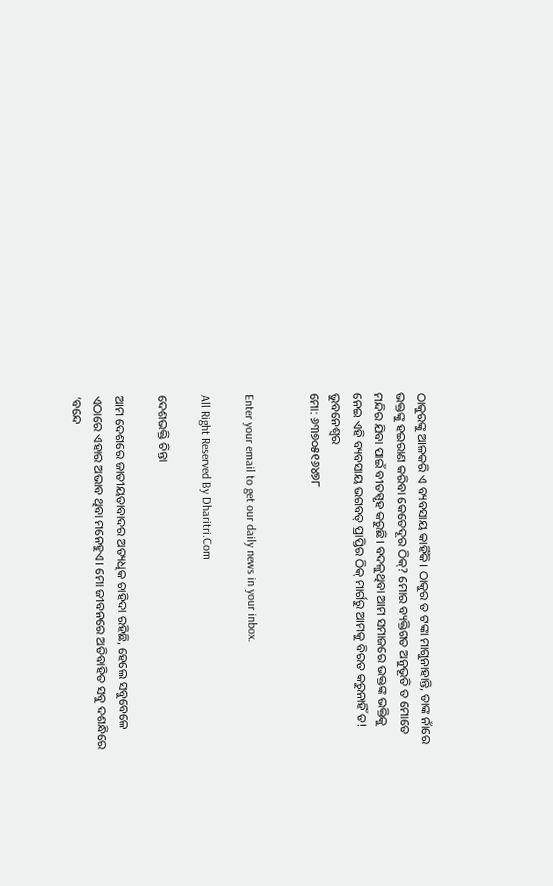ଠାକୁରଙ୍କୁ ଆଳକରି ଏ ବ୍ୟବସାୟ କାହିଁକି। ଠାକୁର ତ ଟଙ୍କା ମାଗୁନାହାନ୍ତି, ତାଙ୍କ ନାଁରେ ଭକ୍ତଙ୍କୁ ହଇରାଣ କରିବା କେତେଦୂର ଠିକ୍‌? ମୋର ବ୍ୟକ୍ତିଗତ ଅନୁଭୂତି ତ ମୋତେ ମନ୍ଦିର ଯିବା ପାଇଁ ବୀତସ୍ପୃହ କରୁଛି। ବଦଳୁଥିବା ଆମ ସମାଜରେ ଭକ୍ତଙ୍କ ଭକ୍ତିକୁ ନେଇ ଏହି ବ୍ୟବସାୟ ଭଗବତ୍‌ ପ୍ରାପ୍ତିର ଠିକ୍‌ ମାର୍ଗରୁ ଆମକୁ ବିରତ କରୁନାହିଁ ତ!
ଭୁବନେଶ୍ୱର
ମୋ: ୬୩୭୦୫୧୬୪୭୮


Enter your email to get our daily news in your inbox.

All Right Reserved By Dharitri.Com

ଦେଶଭକ୍ତି ଚିନ୍ତା

ଆମ ଦେଶରେ ଜାତୀୟତାବାଦର ଅତ୍ୟଧିକ ଚାହିଦା ରହିଛି, ହେଲେ ସବୁବେଳେ ଏଠାରେ ଏହାର ଅଭାବ ଥିବା ମନେହୁଏ। ମୋ ଜୀବନରେ ଅତିବାହିତ ସବୁ ଦଶନ୍ଧିରେ ‘ବନ୍ଦେ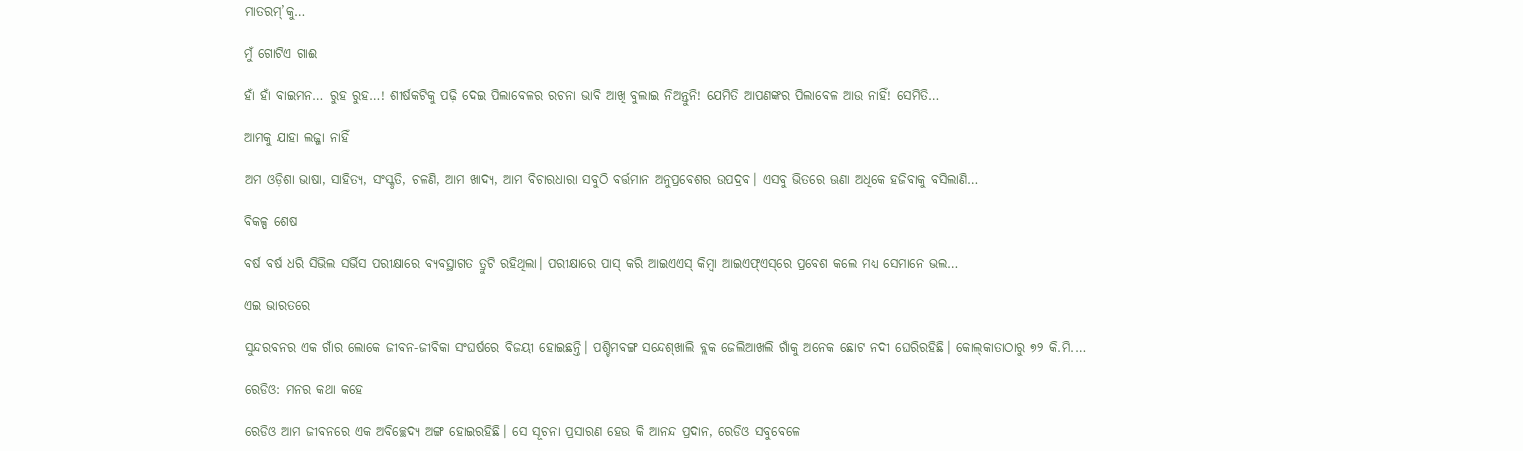ମାତରମ୍‌’କୁ…

ମୁଁ ଗୋଟିଏ ଗାଈ

ହାଁ ହାଁ ବାଇମନ… ରୁହ ରୁହ…! ଶୀର୍ଷକଟିକୁ ପଢ଼ି ଦେଇ ପିଲାବେଳର ରଚନା ଭାବି ଆଖି ବୁଲାଇ ନିଅନ୍ତୁନି! ଯେମିତି ଆପଣଙ୍କର ପିଲାବେଳ ଆଉ ନାହିଁ! ସେମିତି…

ଆମକୁ ଯାହା ଲଜ୍ଜା ନାହିଁ

ଅମ ଓଡ଼ିଶା ଭାଷା, ସାହିତ୍ୟ, ସଂସ୍କୃତି, ଚଳଣି, ଆମ ଖାଦ୍ୟ, ଆମ ବିଚାରଧାରା ସବୁଠି ବର୍ତ୍ତମାନ ଅନୁପ୍ରବେଶର ଉପଦ୍ରବ। ଏସବୁ ଭିତରେ ଊଣା ଅଧିକେ ହଜିବାକୁ ବସିଲାଣି…

ବିକଳ୍ପ ଶେଷ

ବର୍ଷ ବର୍ଷ ଧରି ସିଭିଲ ସର୍ଭିସ ପରୀକ୍ଷାରେ ବ୍ୟବସ୍ଥାଗତ ତ୍ରୁଟି ରହିଥିଲା। ପରୀକ୍ଷାରେ ପାସ୍‌ କରି ଆଇଏଏସ୍‌ କିମ୍ବା ଆଇଏଫ୍‌ଏସ୍‌ରେ ପ୍ରବେଶ କଲେ ମଧ୍ୟ ସେମାନେ ଭଲ…

ଏଇ ଭାରତରେ

ସୁନ୍ଦରବନର ଏକ ଗାଁର ଲୋକେ ଜୀବନ-ଜୀବିକା ସଂଘର୍ଷରେ ବିଜୟୀ ହୋଇଛନ୍ତି। ପଶ୍ଚିମବଙ୍ଗ ସନ୍ଦେଶ୍‌ଖାଲି ବ୍ଲକ ଜେଲିଆଖଲି ଗାଁକୁ ଅନେକ ଛୋଟ ନଦୀ ଘେରିରହିଛି। କୋଲ୍‌କାତାଠାରୁ ୭୨ କି.ମି.…

ରେଡିଓ: ମନର କଥା କହେ

ରେଡିଓ ଆମ ଜୀବନରେ ଏକ ଅବିଚ୍ଛେଦ୍ୟ ଅଙ୍ଗ ହୋଇରହିଛି। ସେ ସୂଚନା ପ୍ରସାରଣ ହେଉ କି ଆନନ୍ଦ ପ୍ରଦାନ, ରେଡିଓ ସବୁବେଳେ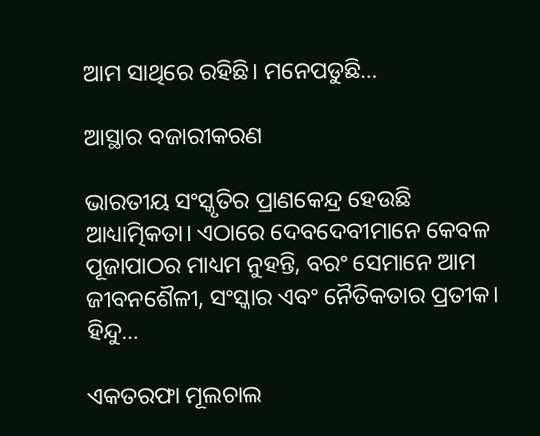ଆମ ସାଥିରେ ରହିଛି। ମନେପଡୁଛି…

ଆସ୍ଥାର ବଜାରୀକରଣ

ଭାରତୀୟ ସଂସ୍କୃତିର ପ୍ରାଣକେନ୍ଦ୍ର ହେଉଛି ଆଧ୍ୟାତ୍ମିକତା। ଏଠାରେ ଦେବଦେବୀମାନେ କେବଳ ପୂଜାପାଠର ମାଧ୍ୟମ ନୁହନ୍ତି, ବରଂ ସେମାନେ ଆମ ଜୀବନଶୈଳୀ, ସଂସ୍କାର ଏବଂ ନୈତିକତାର ପ୍ରତୀକ। ହିନ୍ଦୁ…

ଏକତରଫା ମୂଲଚାଲ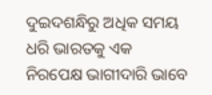ଦୁଇଦଶନ୍ଧିରୁ ଅଧିକ ସମୟ ଧରି ଭାରତକୁ ଏକ ନିରପେକ୍ଷ ଭାଗୀଦାରି ଭାବେ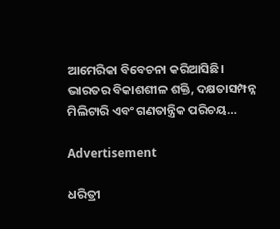ଆମେରିକା ବିବେଚନା କରିଆସିଛି। ଭାରତର ବିକାଶଶୀଳ ଶକ୍ତି, ଦକ୍ଷତାସମ୍ପନ୍ନ ମିଲିଟାରି ଏବଂ ଗଣତାନ୍ତ୍ରିକ ପରିଚୟ…

Advertisement

ଧରିତ୍ରୀ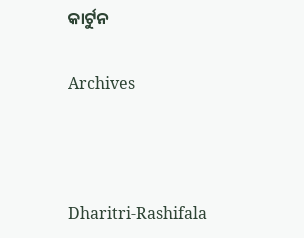କାର୍ଟୁନ

Archives



Dharitri-Rashifala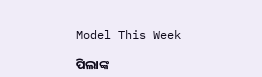Model This Week

ପିଲାଙ୍କ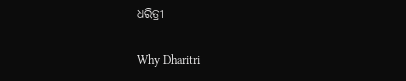ଧରିତ୍ରୀ

Why Dharitri